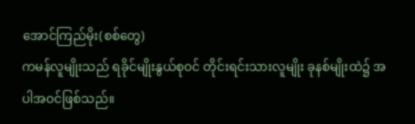အောင်ကြည်မိုး(စစ်တွေ)
ကမန်လူမျိုးသည် ရခိုင်မျိုးနွယ်စုဝင် တိုင်းရင်းသားလူမျိုး ခုနစ်မျိုးထဲ၌ အပါအဝင်ဖြစ်သည်။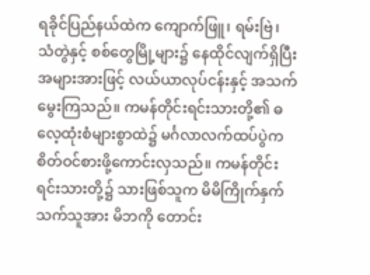ရခိုင်ပြည်နယ်ထဲက ကျောက်ဖြူ၊ ရမ်းဗြဲ၊ သံတွဲနှင့် စစ်တွေမြို့များ၌ နေထိုင်လျက်ရှိပြီး အများအားဖြင့် လယ်ယာလုပ်ငန်းနှင့် အသက်မွေးကြသည်။ ကမန်တိုင်းရင်းသားတို့၏ ဓလေ့ထုံးစံများစွာထဲ၌ မင်္ဂလာလက်ထပ်ပွဲက စိတ်ဝင်စားဖို့ကောင်းလှသည်။ ကမန်တိုင်းရင်းသားတို့၌ သားဖြစ်သူက မိမိကြိုက်နှက်သက်သူအား မိဘကို တောင်း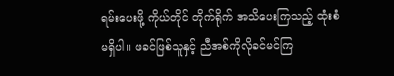ရမ်းပေးဖို့ ကိုယ်တိုင် တိုက်ရိုက် အသိပေးကြသည့် ထုံးစံမရှိပါ။ ဖခင်ဖြစ်သူနှင့် ညီအစ်ကိုလိုခင်မင်ကြ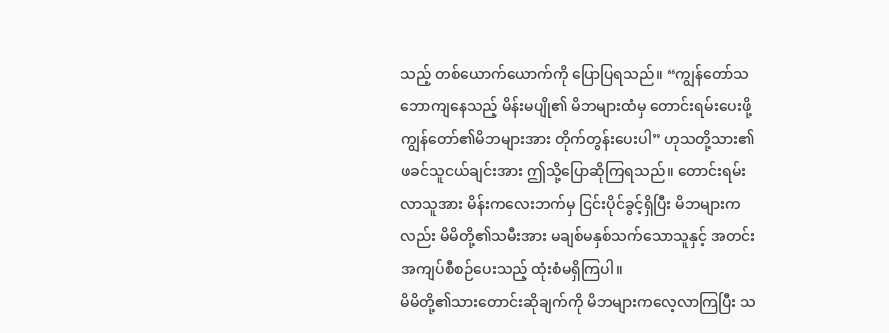သည့် တစ်ယောက်ယောက်ကို ပြောပြရသည်။ “ကျွန်တော်သဘောကျနေသည့် မိန်းမပျို၏ မိဘများထံမှ တောင်းရမ်းပေးဖို့ ကျွန်တော်၏မိဘများအား တိုက်တွန်းပေးပါ” ဟုသတို့သား၏ ဖခင်သူငယ်ချင်းအား ဤသို့ပြောဆိုကြရသည်။ တောင်းရမ်းလာသူအား မိန်းကလေးဘက်မှ ငြင်းပိုင်ခွင့်ရှိပြီး မိဘများကလည်း မိမိတို့၏သမီးအား မချစ်မနှစ်သက်သောသူနှင့် အတင်းအကျပ်စီစဉ်ပေးသည့် ထုံးစံမရှိကြပါ။
မိမိတို့၏သားတောင်းဆိုချက်ကို မိဘများကလေ့လာကြပြီး သ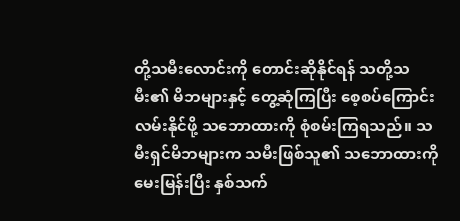တို့သမီးလောင်းကို တောင်းဆိုနိုင်ရန် သတို့သမီး၏ မိဘများနှင့် တွေ့ဆုံကြပြီး စေ့စပ်ကြောင်းလမ်းနိုင်ဖို့ သဘောထားကို စုံစမ်းကြရသည်။ သမီးရှင်မိဘများက သမီးဖြစ်သူ၏ သဘောထားကို မေးမြန်းပြီး နှစ်သက်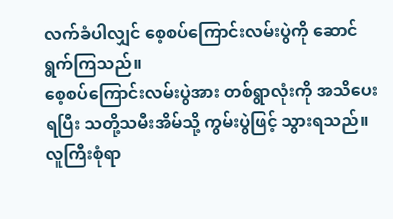လက်ခံပါလျှင် စေ့စပ်ကြောင်းလမ်းပွဲကို ဆောင်ရွက်ကြသည်။
စေ့စပ်ကြောင်းလမ်းပွဲအား တစ်ရွာလုံးကို အသိပေးရပြီး သတို့သမီးအိမ်သို့ ကွမ်းပွဲဖြင့် သွားရသည်။ လူကြီးစုံရာ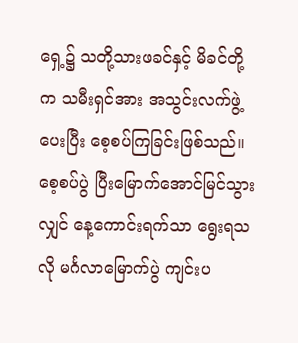ရှေ့၌ သတို့သားဖခင်နှင့် မိခင်တို့က သမီးရှင်အား အသွင်းလက်ဖွဲ့ပေးပြီး စေ့စပ်ကြခြင်းဖြစ်သည်။ စေ့စပ်ပွဲ ပြီးမြောက်အောင်မြင်သွားလျှင် နေ့ကောင်းရက်သာ ရွေးရသလို မင်္ဂလာမြောက်ပွဲ ကျင်းပ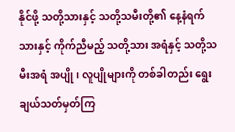နိုင်ဖို့ သတို့သားနှင့် သတို့သမီးတို့၏ နေ့နံရက်သားနှင့် ကိုက်ညီမည့် သတို့သား အရံနှင့် သတို့သမီးအရံ အပျို၊ လူပျိုများကို တစ်ခါတည်း ရွေးချယ်သတ်မှတ်ကြ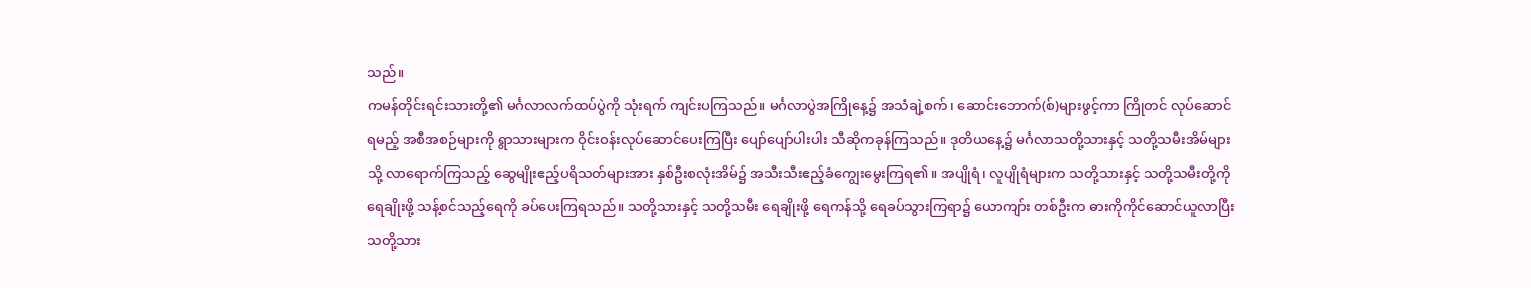သည်။
ကမန်တိုင်းရင်းသားတို့၏ မင်္ဂလာလက်ထပ်ပွဲကို သုံးရက် ကျင်းပကြသည်။ မင်္ဂလာပွဲအကြိုနေ့၌ အသံချဲ့စက်၊ ဆောင်းဘောက်(စ်)များဖွင့်ကာ ကြိုတင် လုပ်ဆောင်ရမည့် အစီအစဉ်များကို ရွာသားများက ဝိုင်းဝန်းလုပ်ဆောင်ပေးကြပြီး ပျော်ပျော်ပါးပါး သီဆိုကခုန်ကြသည်။ ဒုတိယနေ့၌ မင်္ဂလာသတို့သားနှင့် သတို့သမီးအိမ်များသို့ လာရောက်ကြသည့် ဆွေမျိုးဧည့်ပရိသတ်များအား နှစ်ဦးစလုံးအိမ်၌ အသီးသီးဧည့်ခံကျွေးမွေးကြရ၏။ အပျိုရံ၊ လူပျိုရံများက သတို့သားနှင့် သတို့သမီးတို့ကို ရေချိုးဖို့ သန့်စင်သည့်ရေကို ခပ်ပေးကြရသည်။ သတို့သားနှင့် သတို့သမီး ရေချိုးဖို့ ရေကန်သို့ ရေခပ်သွားကြရာ၌ ယောကျာ်း တစ်ဦးက ဓားကိုကိုင်ဆောင်ယူလာပြီး သတို့သား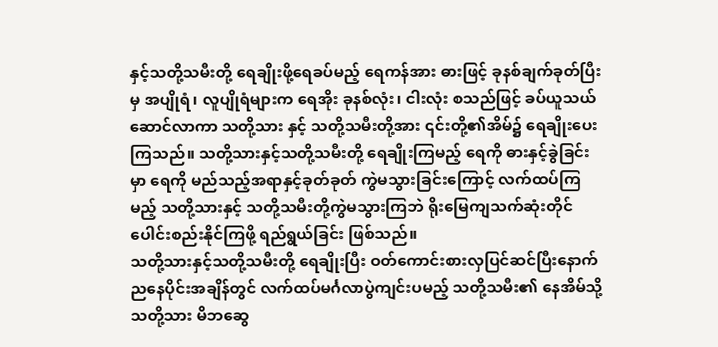နှင့်သတို့သမီးတို့ ရေချိုးဖို့ရေခပ်မည့် ရေကန်အား ဓားဖြင့် ခုနစ်ချက်ခုတ်ပြီးမှ အပျိုရံ၊ လူပျိုရံများက ရေအိုး ခုနစ်လုံး၊ ငါးလုံး စသည်ဖြင့် ခပ်ယူသယ်ဆောင်လာကာ သတို့သား နှင့် သတို့သမီးတို့အား ၎င်းတို့၏အိမ်၌ ရေချိုးပေးကြသည်။ သတို့သားနှင့်သတို့သမီးတို့ ရေချိုးကြမည့် ရေကို ဓားနှင့်ခွဲခြင်းမှာ ရေကို မည်သည့်အရာနှင့်ခုတ်ခုတ် ကွဲမသွားခြင်းကြောင့် လက်ထပ်ကြမည့် သတို့သားနှင့် သတို့သမီးတို့ကွဲမသွားကြဘဲ ရိုးမြေကျသက်ဆုံးတိုင် ပေါင်းစည်းနိုင်ကြဖို့ ရည်ရွယ်ခြင်း ဖြစ်သည်။
သတို့သားနှင့်သတို့သမီးတို့ ရေချိုးပြီး ဝတ်ကောင်းစားလှပြင်ဆင်ပြီးနောက် ညနေပိုင်းအချိန်တွင် လက်ထပ်မင်္ဂလာပွဲကျင်းပမည့် သတို့သမီး၏ နေအိမ်သို့ သတို့သား မိဘဆွေ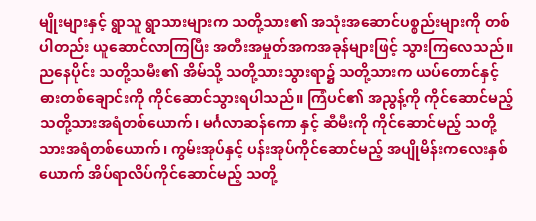မျိုးများနှင့် ရွာသူ ရွာသားများက သတို့သား၏ အသုံးအဆောင်ပစ္စည်းများကို တစ်ပါတည်း ယူဆောင်လာကြပြီး အတီးအမှုတ်အကအခုန်များဖြင့် သွားကြလေသည်။
ညနေပိုင်း သတို့သမီး၏ အိမ်သို့ သတို့သားသွားရာ၌ သတို့သားက ယပ်တောင်နှင့် ဓားတစ်ချောင်းကို ကိုင်ဆောင်သွားရပါသည်။ ကြံပင်၏ အညွန့်ကို ကိုင်ဆောင်မည့် သတို့သားအရံတစ်ယောက်၊ မင်္ဂလာဆန်ကော နှင့် ဆီမီးကို ကိုင်ဆောင်မည့် သတို့သားအရံတစ်ယောက်၊ ကွမ်းအုပ်နှင့် ပန်းအုပ်ကိုင်ဆောင်မည့် အပျိုမိန်းကလေးနှစ်ယောက် အိပ်ရာလိပ်ကိုင်ဆောင်မည့် သတို့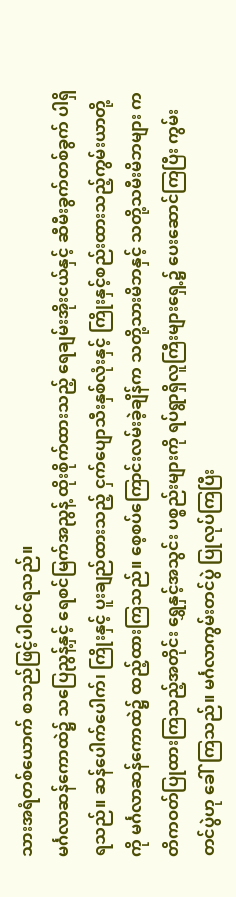သားအရံတစ်ယောက် စသည်ဖြင့်ပါဝင်ရသည်။
မင်္ဂလာဆန်ကောထဲ၌ သပြေညွန့်နှင့် ရေစင်မြက်အညွန့် ထိုးစိုက်ထားသည့် ရေချမ်းအိုးငယ်နှင့် ဆီမီးခွက်တစ်ခွက် ပါရှိရသည်။ ဆန်ပေါက်ပေါက်၊ ကြိုးနှင့် ပူးချည်ထားသည့် ငှက်ပျောသီးနှစ်လုံးနှင့် ကြိုးနှင့်စည်းထားသည့်ကွမ်းယာတို့ကို မင်္ဂလာဆန်ကောထဲ၌ ထည့်ထားကြသည်။ စေ့စပ်ကြောင်းလမ်းခဲ့ချိန်က သတို့သားမိဘနှင့် သတို့သမီးမိဘများ ကတိကဝတ်ပြုထားကြသည့်အတိုင်း ရွှေနှင့်အသွင်း ပစ္စည်းများကို ရပ်ရွာရှိလူကြီးများရှေ့၌ ပေးဆောင်ကြပြီး ကွမ်းတင်ပွဲဟု ခေါ်ကြသည်။ မင်္ဂလာကွမ်းတင်ပွဲ ပြုလုပ်ကြပြီး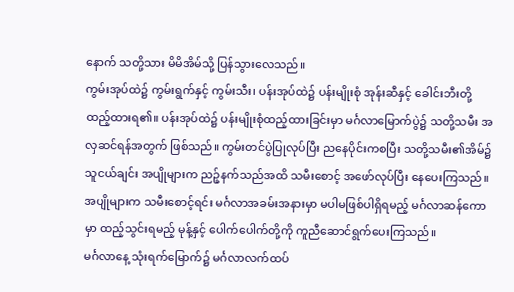နောက် သတို့သား မိမိအိမ်သို့ ပြန်သွားလေသည်။
ကွမ်းအုပ်ထဲ၌ ကွမ်းရွက်နှင့် ကွမ်းသီး၊ ပန်းအုပ်ထဲ၌ ပန်းမျိုးစုံ အုန်းဆီနှင့် ခေါင်းဘီးတို့ ထည့်ထားရ၏။ ပန်းအုပ်ထဲ၌ ပန်းမျိုးစုံထည့်ထားခြင်းမှာ မင်္ဂလာမြောက်ပွဲ၌ သတို့သမီး အလှဆင်ရန်အတွက် ဖြစ်သည်။ ကွမ်းတင်ပွဲပြုလုပ်ပြီး ညနေပိုင်းကစပြီး သတို့သမီး၏အိမ်၌ သူငယ်ချင်း အပျိုများက ညဉ့်နက်သည်အထိ သမီးစောင့် အဖော်လုပ်ပြီး နေပေးကြသည်။ အပျိုများက သမီးစောင့်ရင်း မင်္ဂလာအခမ်းအနားမှာ မပါမဖြစ်ပါရှိရမည့် မင်္ဂလာဆန်ကောမှာ ထည့်သွင်းရမည့် မုန့်နှင့် ပေါက်ပေါက်တို့ကို ကူညီဆောင်ရွက်ပေးကြသည်။
မင်္ဂလာနေ့ သုံးရက်မြောက်၌ မင်္ဂလာလက်ထပ်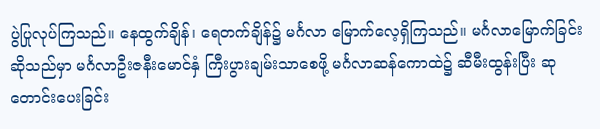ပွဲပြုလုပ်ကြသည်။ နေထွက်ချိန်၊ ရေတက်ချိန်၌ မင်္ဂလာ မြောက်လေ့ရှိကြသည်။ မင်္ဂလာမြောက်ခြင်းဆိုသည်မှာ မင်္ဂလာဦးဇနီးမောင်နှံ ကြီးပွားချမ်းသာစေဖို့ မင်္ဂလာဆန်ကောထဲ၌ ဆီမီးထွန်းပြီး ဆုတောင်းပေးခြင်း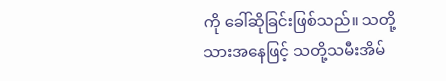ကို ခေါ်ဆိုခြင်းဖြစ်သည်။ သတို့သားအနေဖြင့် သတို့သမီးအိမ်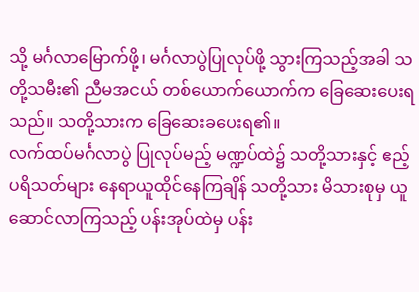သို့ မင်္ဂလာမြောက်ဖို့၊ မင်္ဂလာပွဲပြုလုပ်ဖို့ သွားကြသည့်အခါ သတို့သမီး၏ ညီမအငယ် တစ်ယောက်ယောက်က ခြေဆေးပေးရသည်။ သတို့သားက ခြေဆေးခပေးရ၏။
လက်ထပ်မင်္ဂလာပွဲ ပြုလုပ်မည့် မဏ္ဍပ်ထဲ၌ သတို့သားနှင့် ဧည့်ပရိသတ်များ နေရာယူထိုင်နေကြချိန် သတို့သား မိသားစုမှ ယူဆောင်လာကြသည့် ပန်းအုပ်ထဲမှ ပန်း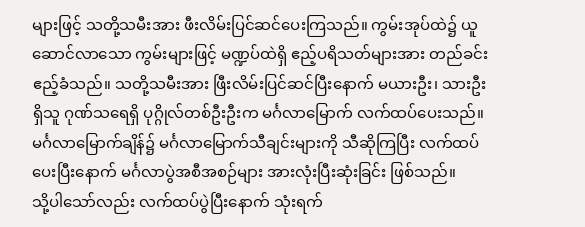များဖြင့် သတို့သမီးအား ဖီးလိမ်းပြင်ဆင်ပေးကြသည်။ ကွမ်းအုပ်ထဲ၌ ယူဆောင်လာသော ကွမ်းများဖြင့် မဏ္ဍပ်ထဲရှိ ဧည့်ပရိသတ်များအား တည်ခင်းဧည့်ခံသည်။ သတို့သမီးအား ဖြီးလိမ်းပြင်ဆင်ပြီးနောက် မယားဦး၊ သားဦးရှိသူ ဂုဏ်သရေရှိ ပုဂ္ဂိုလ်တစ်ဦးဦးက မင်္ဂလာမြောက် လက်ထပ်ပေးသည်။ မင်္ဂလာမြောက်ချိန်၌ မင်္ဂလာမြောက်သီချင်းများကို သီဆိုကြပြီး လက်ထပ်ပေးပြီးနောက် မင်္ဂလာပွဲအစီအစဉ်များ အားလုံးပြီးဆုံးခြင်း ဖြစ်သည်။
သို့ပါသော်လည်း လက်ထပ်ပွဲပြီးနောက် သုံးရက်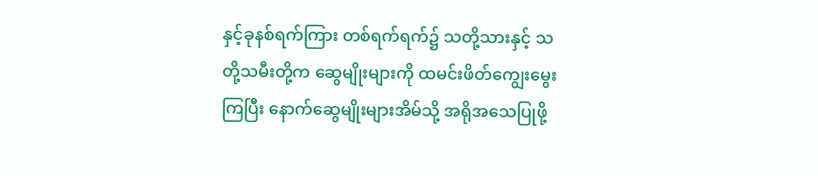နှင့်ခုနစ်ရက်ကြား တစ်ရက်ရက်၌ သတို့သားနှင့် သတို့သမီးတို့က ဆွေမျိုးများကို ထမင်းဖိတ်ကျွေးမွေးကြပြီး နောက်ဆွေမျိုးများအိမ်သို့ အရိုအသေပြုဖို့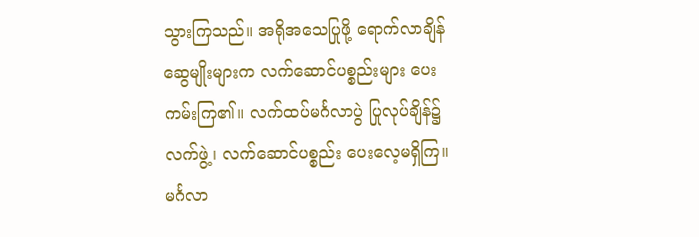သွားကြသည်။ အရိုအသေပြုဖို့ ရောက်လာချိန် ဆွေမျိုးများက လက်ဆောင်ပစ္စည်းများ ပေးကမ်းကြ၏။ လက်ထပ်မင်္ဂလာပွဲ ပြုလုပ်ချိန်၌ လက်ဖွဲ့၊ လက်ဆောင်ပစ္စည်း ပေးလေ့မရှိကြ။ မင်္ဂလာ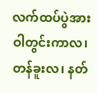လက်ထပ်ပွဲအား ဝါတွင်းကာလ၊ တန်ခူးလ၊ နတ်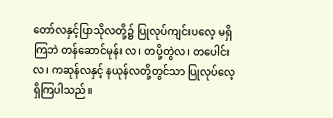တော်လနှင့်ပြာသိုလတို့၌ ပြုလုပ်ကျင်းပလေ့ မရှိကြဘဲ တန်ဆောင်မုန်း လ၊ တပို့တွဲလ၊ တပေါင်းလ၊ ကဆုန်လနှင့် နယုန်လတို့တွင်သာ ပြုလုပ်လေ့ရှိကြပါသည်။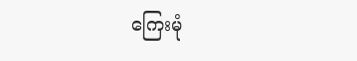ကြေးမုံ